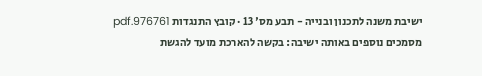ישיבת משנה לתכנון ובנייה - תבע מס' 13 · קובץ התנגדות 976761.pdf
מסמכים נוספים באותה ישיבה: בקשה להארכת מועד להגשת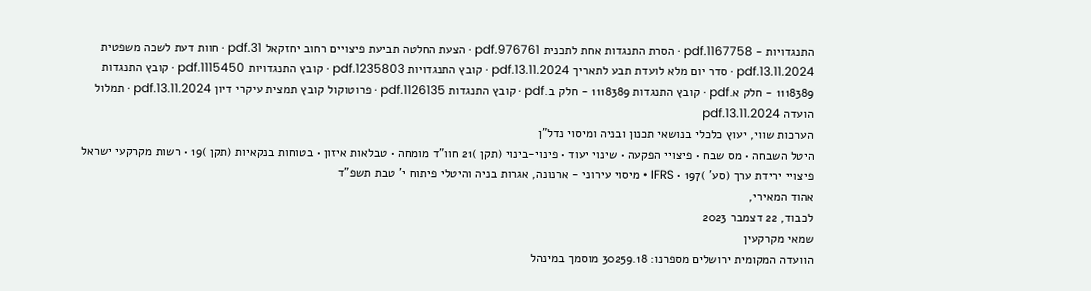התנגדויות - 1167758.pdf · הסרת התנגדות אחת לתכנית 976761.pdf · הצעת החלטה תביעת פיצויים רחוב יחזקאל 31.pdf · חוות דעת לשכה משפטית 13.11.2024.pdf · סדר יום מלא לועדת תבע לתאריך 13.11.2024.pdf · קובץ התנגדויות 1235803.pdf · קובץ התנגדויות 1115450.pdf · קובץ התנגדות 1118389 - חלק א.pdf · קובץ התנגדות 1118389 - חלק ב.pdf · קובץ התנגדות 1126135.pdf · פרוטוקול קובץ תמצית עיקרי דיון 13.11.2024.pdf · תמלול הועדה 13.11.2024.pdf
הערכות שווי, יעוץ כלכלי בנושאי תכנון ובניה ומיסוי נדל"ן
היטל השבחה • מס שבח • פיצויי הפקעה • שינוי יעוד • פינוי-בינוי (תקן )21 חוו"ד מומחה • טבלאות איזון • בטוחות בנקאיות (תקן )19 • רשות מקרקעי ישראל פיצויי ירידת ערך (סע' )197 • IFRS • מיסוי עירוני - ארנונה, אגרות בניה והיטלי פיתוח י' טבת תשפ"ד
אהוד המאירי,
לכבוד, 22 דצמבר 2023
שמאי מקרקעין
הוועדה המקומית ירושלים מספרנו: 30259.18 מוסמך במינהל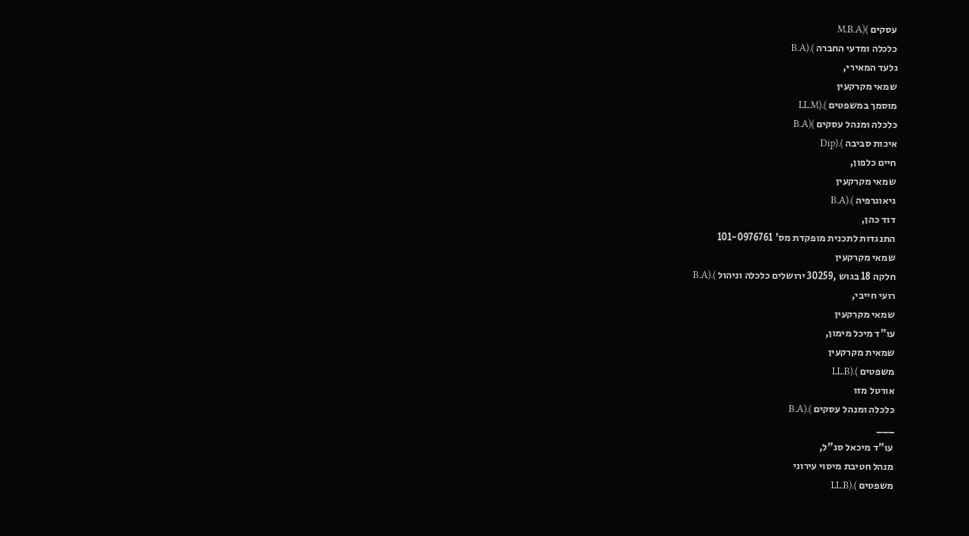עסקים )(M.B.A
כלכלה ומדעי החברה ).(B.A
גלעד המאירי,
שמאי מקרקעין
מוסמך במשפטים ).(LL.M
כלכלה ומנהל עסקים )(B.A
איכות סביבה ).(Dip
חיים כלפון,
שמאי מקרקעין
גיאוגרפיה ).(B.A
דוד כהן,
התנגדות לתכנית מופקדת מס' 101-0976761
שמאי מקרקעין
חלקה 18 בגוש ,30259 ירושלים כלכלה וניהול ).(B.A
רועי חייבי,
שמאי מקרקעין
עו"ד מיכל מימון,
שמאית מקרקעין
משפטים ).(LL.B
אורטל מזו
כלכלה ומנהל עסקים ).(B.A
___
עו"ד מיכאל סג"ל,
מנהל חטיבת מיסוי עירוני
משפטים ).(LL.B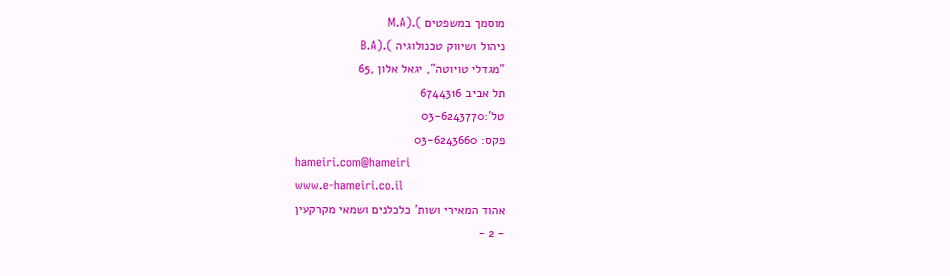מוסמך במשפטים ).(M.A
ניהול ושיווק טכנולוגיה ).(B.A
"מגדלי טויוטה", יגאל אלון ,65
תל אביב 6744316
טל':03-6243770
פקס: 03-6243660
hameiri.com@hameiri
www.e-hameiri.co.il
אהוד המאירי ושות' כלכלנים ושמאי מקרקעין
- 2 -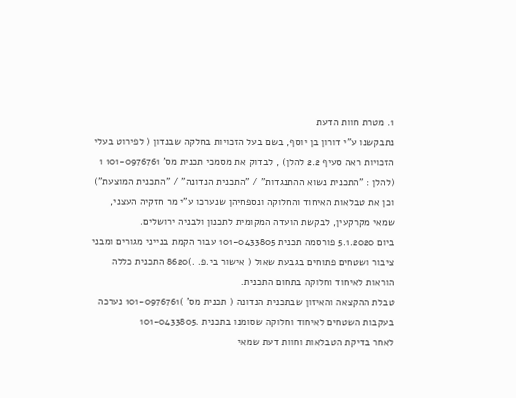1. מטרת חוות הדעת
נתבקשנו ע"י דורון בן יוסף, בשם בעל הזכויות בחלקה שבנדון ( לפירוט בעלי הזכויות ראה סעיף 2.2 להלן) , לבדוק את מסמכי תכנית מס' 101-0976761 1 (להלן : "התכנית נשוא ההתנגדות" / "התכנית הנדונה" / "התכנית המוצעת") וכן את טבלאות האיחוד והחלוקה ונספחיהן שנערכו ע"י מר חזקיה העצני, שמאי מקרקעין, לבקשת הועדה המקומית לתכנון ולבניה ירושלים.
ביום 5.1.2020 פורסמה תכנית 101-0433805 עבור הקמת בנייני מגורים ומבני ציבור ושטחים פתוחים בגבעת שאול ( אישור בי.פ. .)8620 התכנית כללה הוראות לאיחוד וחלוקה בתחום התכנית.
טבלת ההקצאה והאיזון שבתכנית הנדונה ( תכנית מס' )101-0976761 נערכה בעקבות השטחים לאיחוד וחלוקה שסומנו בתכנית .101-0433805
לאחר בדיקת הטבלאות וחוות דעת שמאי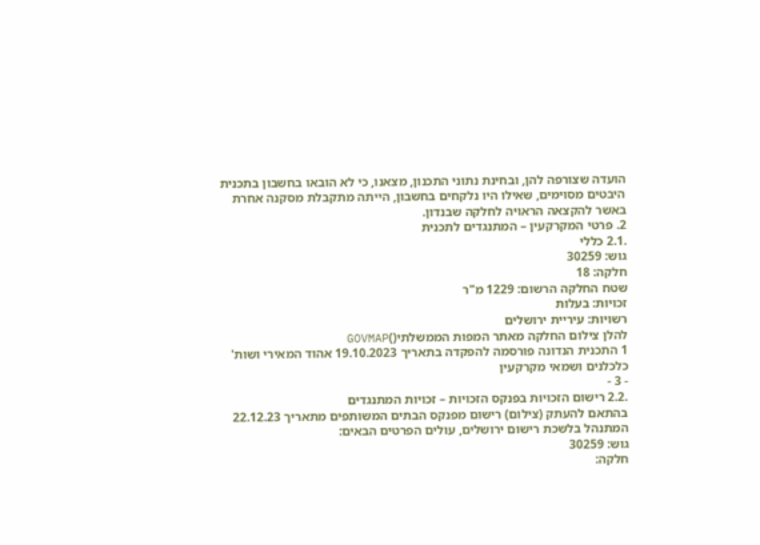הועדה שצורפה להן, ובחינת נתוני התכנון, מצאנו, כי לא הובאו בחשבון בתכנית היבטים מסוימים, שאילו היו נלקחים בחשבון, הייתה מתקבלת מסקנה אחרת באשר להקצאה הראויה לחלקה שבנדון.
2. פרטי המקרקעין – המתנגדים לתכנית
.2.1 כללי
גוש: 30259
חלקה: 18
שטח החלקה הרשום: 1229 מ"ר
זכויות: בעלות
רשויות: עיריית ירושלים
להלן צילום החלקה מאתר המפות הממשלתי()GOVMAP
1 התכנית הנדונה פורסמה להפקדה בתאריך 19.10.2023 אהוד המאירי ושות' כלכלנים ושמאי מקרקעין
- 3 -
.2.2 רישום הזכויות בפנקס הזכויות – זכויות המתנגדים
בהתאם להעתק (צילום) רישום מפנקס הבתים המשותפים מתאריך 22.12.23 המתנהל בלשכת רישום ירושלים, עולים הפרטים הבאים:
גוש: 30259
חלקה: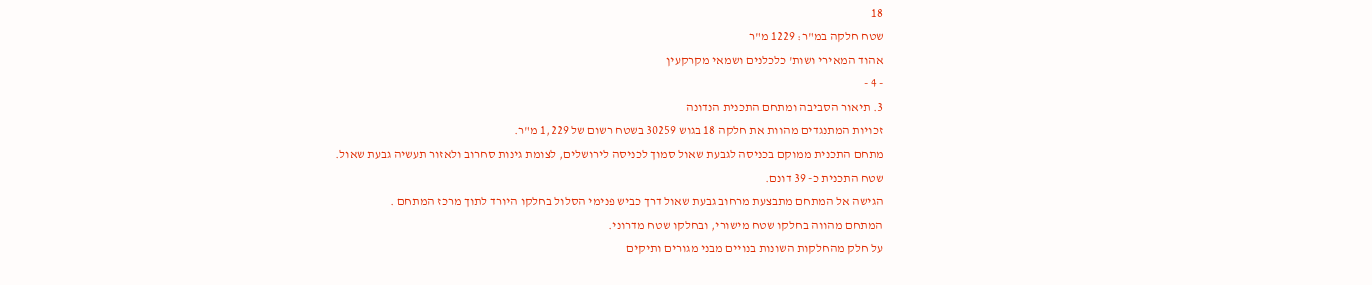18
שטח חלקה במ"ר: 1229 מ"ר
אהוד המאירי ושות' כלכלנים ושמאי מקרקעין
- 4 -
3. תיאור הסביבה ומתחם התכנית הנדונה
זכויות המתנגדים מהוות את חלקה 18 בגוש 30259 בשטח רשום של 1,229 מ"ר.
מתחם התכנית ממוקם בכניסה לגבעת שאול סמוך לכניסה לירושלים, לצומת גינות סחרוב ולאזור תעשיה גבעת שאול.
שטח התכנית כ- 39 דונם.
הגישה אל המתחם מתבצעת מרחוב גבעת שאול דרך כביש פנימי הסלול בחלקו היורד לתוך מרכז המתחם .
המתחם מהווה בחלקו שטח מישורי, ובחלקו שטח מדרוני.
על חלק מהחלקות השונות בנויים מבני מגורים ותיקים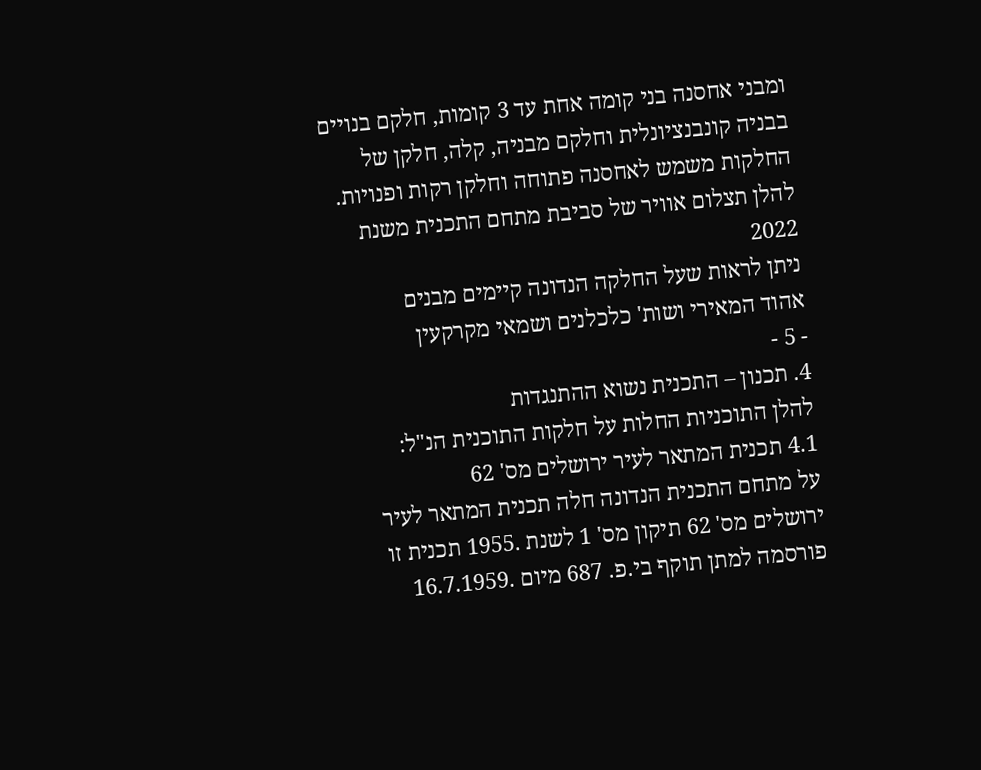ומבני אחסנה בני קומה אחת עד 3 קומות, חלקם בנויים בבניה קונבנציונלית וחלקם מבניה, קלה, חלקן של החלקות משמש לאחסנה פתוחה וחלקן רקות ופנויות.
להלן תצלום אוויר של סביבת מתחם התכנית משנת 2022
ניתן לראות שעל החלקה הנדונה קיימים מבנים
אהוד המאירי ושות' כלכלנים ושמאי מקרקעין
- 5 -
4. תכנון – התכנית נשוא ההתנגדות
להלן התוכניות החלות על חלקות התוכנית הנ"ל:
4.1 תכנית המתאר לעיר ירושלים מס' 62
על מתחם התכנית הנדונה חלה תכנית המתאר לעיר ירושלים מס' 62 תיקון מס' 1 לשנת .1955 תכנית זו פורסמה למתן תוקף בי.פ. 687 מיום .16.7.1959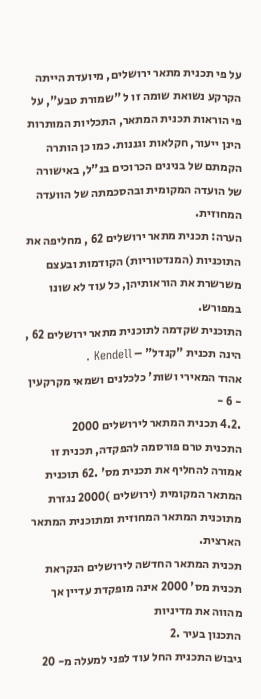על פי תכנית מתאר ירושלים, מיועדת הייתה הקרקע נשואת שומה זו ל "שמורת טבע", על פי הוראות תכנית המתאר, התכליות המותרות הינן ייעור, חקלאות וגננות. כמו כן הותרה הקמתם של בנינים הכרוכים בנ"ל, באישורה של הועדה המקומית ובהסכמתה של הוועדה המחוזית.
הערה: תכנית מתאר ירושלים 62 , מחליפה את התוכניות (המנדטוריות) הקודמות ובעצם משרשרת את הוראותיהן, כל עוד לא שונו במפורש.
התוכנית שקדמה לתוכנית מתאר ירושלים 62 , הינה תכנית "קנדל" – Kendell .
אהוד המאירי ושות' כלכלנים ושמאי מקרקעין
- 6 -
.4.2 תכנית המתאר לירושלים 2000
התכנית טרם פורסמה להפקדה, תכנית זו אמורה להחליף את תכנית מס' .62 תוכנית המתאר המקומית (ירושלים )2000 נגזרת מתוכנית המתאר המחוזית ומתוכנית המתאר הארצית.
תכנית המתאר החדשה לירושלים הנקראת תכנית מס' 2000 אינה מופקדת עדיין אך מהווה את מדיניות
התכנון בעיר .2
גיבוש התכנית החל עוד לפני למעלה מ- 20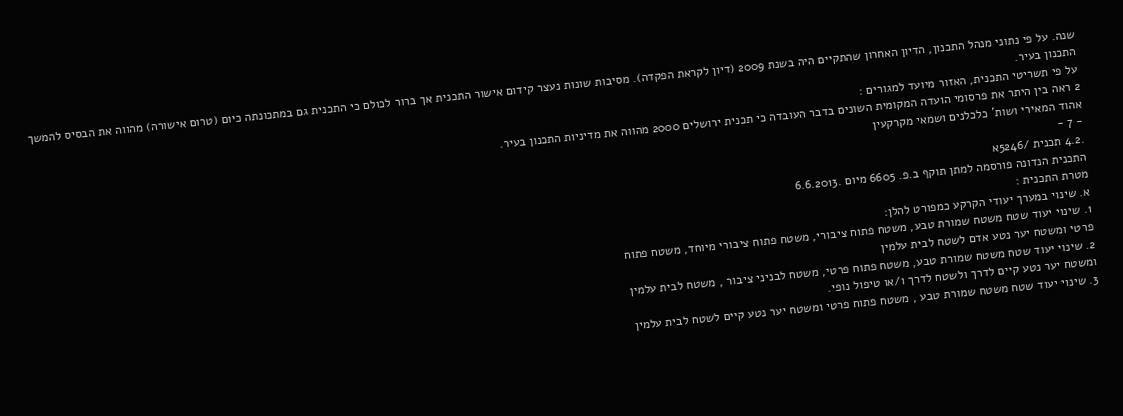שנה. על פי נתוני מנהל התכנון, הדיון האחרון שהתקיים היה בשנת 2009 (דיון לקראת הפקדה). מסיבות שונות נעצר קידום אישור התכנית אך ברור לכולם כי התכנית גם במתכונתה כיום (טרום אישורה) מהווה את הבסיס להמשך התכנון בעיר.
על פי תשריטי התכנית, האזור מיועד למגורים :
2 ראה בין היתר את פרסומי הועדה המקומית השונים בדבר העובדה כי תכנית ירושלים 2000 מהווה את מדיניות התכנון בעיר.
אהוד המאירי ושות' כלכלנים ושמאי מקרקעין
- 7 -
.4.2 תכנית /5246א
התכנית הנדונה פורסמה למתן תוקף ב.פ. 6605 מיום .6.6.2013
מטרת התכנית :
א. שינוי במערך יעודי הקרקע כמפורט להלן:
1. שינוי יעוד שטח משטח שמורת טבע, משטח פתוח ציבורי, משטח פתוח ציבורי מיוחד, משטח פתוח
פרטי ומשטח יער נטע אדם לשטח לבית עלמין
2. שינוי יעוד שטח משטח שמורת טבע, משטח פתוח פרטי, משטח לבניני ציבור , משטח לבית עלמין
ומשטח יער נטע קיים לדרך ולשטח לדרך ו/או טיפול נופי.
3. שינוי יעוד שטח משטח שמורת טבע , משטח פתוח פרטי ומשטח יער נטע קיים לשטח לבית עלמין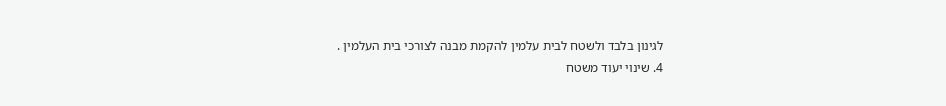לגינון בלבד ולשטח לבית עלמין להקמת מבנה לצורכי בית העלמין .
4. שינוי יעוד משטח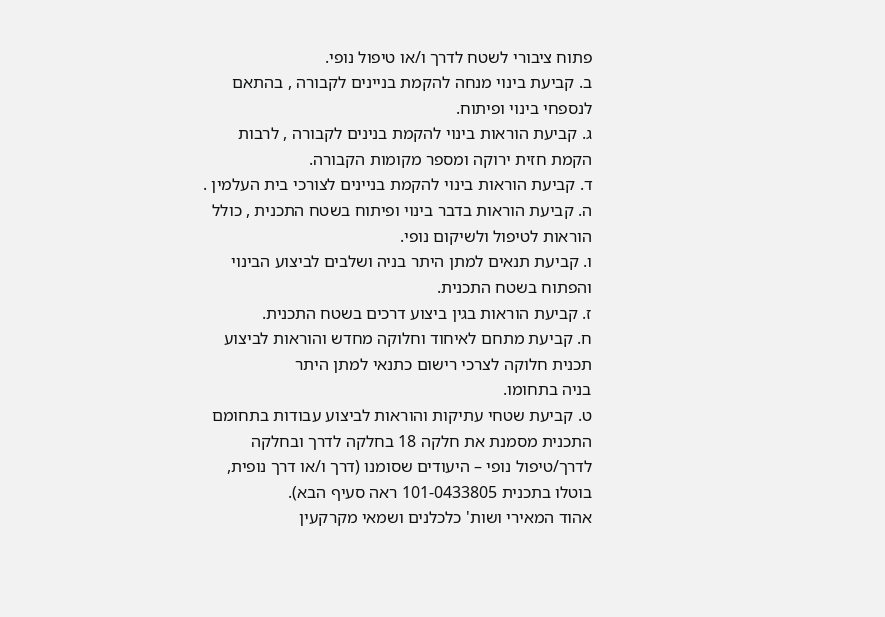פתוח ציבורי לשטח לדרך ו/או טיפול נופי.
ב. קביעת בינוי מנחה להקמת בניינים לקבורה , בהתאם לנספחי בינוי ופיתוח.
ג. קביעת הוראות בינוי להקמת בנינים לקבורה , לרבות הקמת חזית ירוקה ומספר מקומות הקבורה.
ד. קביעת הוראות בינוי להקמת בניינים לצורכי בית העלמין .
ה. קביעת הוראות בדבר בינוי ופיתוח בשטח התכנית , כולל הוראות לטיפול ולשיקום נופי.
ו. קביעת תנאים למתן היתר בניה ושלבים לביצוע הבינוי והפתוח בשטח התכנית.
ז. קביעת הוראות בגין ביצוע דרכים בשטח התכנית.
ח. קביעת מתחם לאיחוד וחלוקה מחדש והוראות לביצוע תכנית חלוקה לצרכי רישום כתנאי למתן היתר
בניה בתחומו.
ט. קביעת שטחי עתיקות והוראות לביצוע עבודות בתחומם
התכנית מסמנת את חלקה 18 בחלקה לדרך ובחלקה לדרך/טיפול נופי – היעודים שסומנו (דרך ו/או דרך נופית, בוטלו בתכנית 101-0433805 ראה סעיף הבא).
אהוד המאירי ושות' כלכלנים ושמאי מקרקעין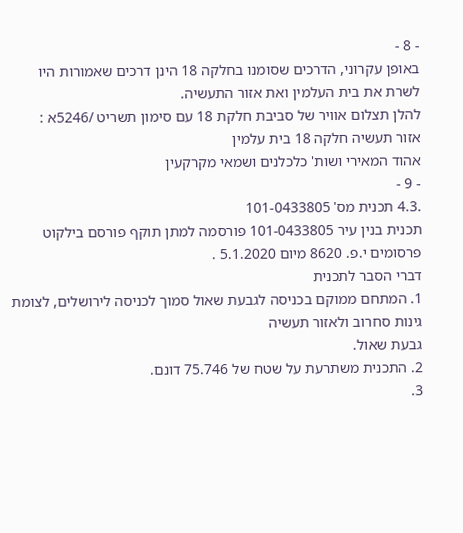- 8 -
באופן עקרוני, הדרכים שסומנו בחלקה 18 הינן דרכים שאמורות היו לשרת את בית העלמין ואת אזור התעשיה.
להלן תצלום אוויר של סביבת חלקת 18 עם סימון תשריט /5246א :
אזור תעשיה חלקה 18 בית עלמין
אהוד המאירי ושות' כלכלנים ושמאי מקרקעין
- 9 -
.4.3 תכנית מס' 101-0433805
תכנית בנין עיר 101-0433805 פורסמה למתן תוקף פורסם בילקוט פרסומים י.פ. 8620 מיום 5.1.2020 .
דברי הסבר לתכנית
1. המתחם ממוקם בכניסה לגבעת שאול סמוך לכניסה לירושלים, לצומת גינות סחרוב ולאזור תעשיה
גבעת שאול.
2. התכנית משתרעת על שטח של 75.746 דונם.
3.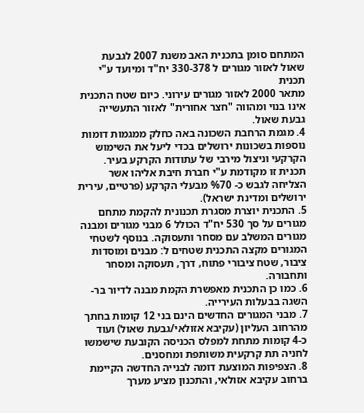המתחם סומן בתכנית האב משנת 2007 לגבעת שאול לאזור מגורים ל 330-378 יח"ד ומיועד ע"י תכנית
מתאר 2000 לאזור מגורים עירוני. כיום שטח התכנית אינו בנוי ומהווה "חצר אחורית" לאזור התעשייה גבעת שאול.
4. מגמת הרחבת השכונה באה כחלק ממגמות דומות נוספות בשכונות ירושלים בכדי ליעל את השימוש
הקרקעי וניצול מירבי של עתודות הקרקע בעיר. תכנית זו מקודמת ע"י חברת חיבת אליהו אשר הצליחה לגבש כ- %70 מבעלי הקרקע (פרטיים, עירית ירושלים ומדינת ישראל).
5. התכנית יוצרת מסגרת תכנונית להקמת מתחם מגורים על סך 530 יח"ד הכולל 6 מבני מגורים ומבנה
מגורים המשלב עם מסחר ותעסוקה. בנוסף לשטחי המגורים מקצה התכנית שטחים ל: מבנים ומוסדות ציבור, שטח ציבורי פתוח, דרך, תעסוקה ומסחר ותחבורה.
6. כמו כן התכנית מאפשרת הקמת מבנה לדיור בר-השגה בבעלות העירייה.
7. מבני המגורים החדשים הינם בני 12 קומות בחתך מהרחוב העליון (עקיבא אזולאי/גבעת שאול) ועוד
כ-4 קומות מתחת למפלס הכניסה הקובעת שישמשו לחניה תת קרקעית משותפת ומחסנים.
8. הצפיפות המוצעת דומה לבנייה החדשה הקיימת ברחוב עקיבא אזולאי, והתכנון מציע מערך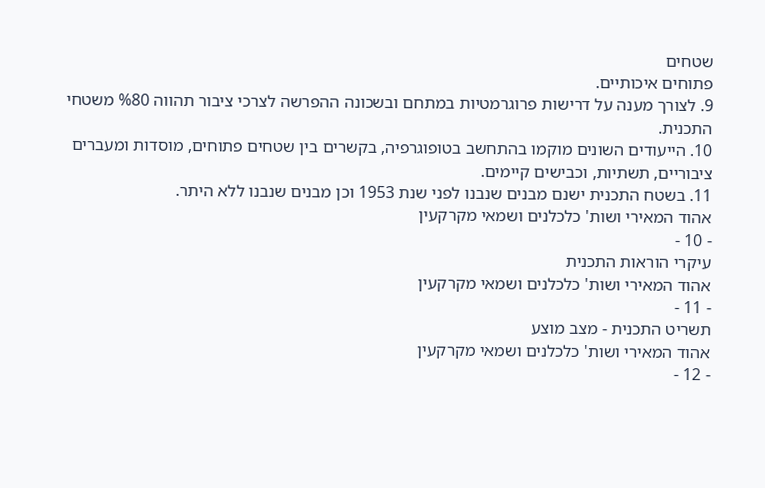שטחים
פתוחים איכותיים.
9. לצורך מענה על דרישות פרוגרמטיות במתחם ובשכונה ההפרשה לצרכי ציבור תהווה %80 משטחי
התכנית.
10. הייעודים השונים מוקמו בהתחשב בטופוגרפיה, בקשרים בין שטחים פתוחים, מוסדות ומעברים
ציבוריים, תשתיות, וכבישים קיימים.
11. בשטח התכנית ישנם מבנים שנבנו לפני שנת 1953 וכן מבנים שנבנו ללא היתר.
אהוד המאירי ושות' כלכלנים ושמאי מקרקעין
- 10 -
עיקרי הוראות התכנית
אהוד המאירי ושות' כלכלנים ושמאי מקרקעין
- 11 -
תשריט התכנית - מצב מוצע
אהוד המאירי ושות' כלכלנים ושמאי מקרקעין
- 12 -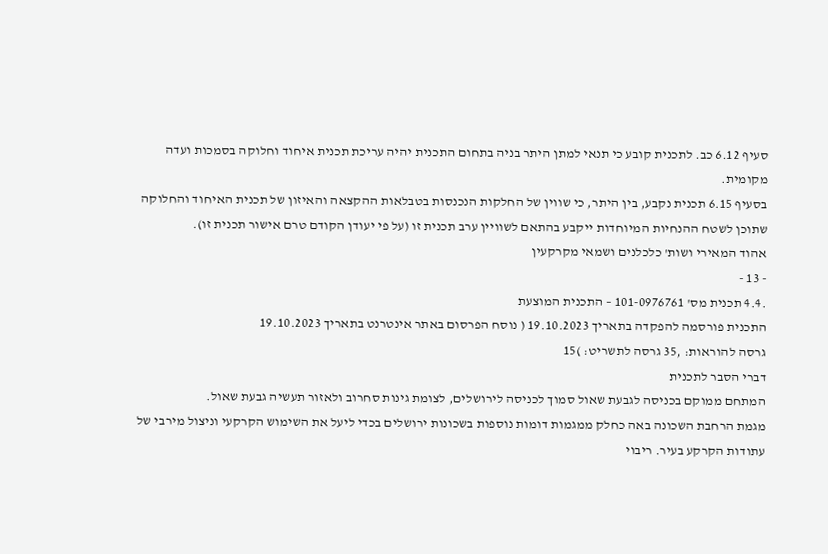סעיף 6.12 כב. לתכנית קובע כי תנאי למתן היתר בניה בתחום התכנית יהיה עריכת תכנית איחוד וחלוקה בסמכות ועדה מקומית.
בסעיף 6.15 תכנית נקבע, בין היתר, כי שווין של החלקות הנכנסות בטבלאות ההקצאה והאיזון של תכנית האיחוד והחלוקה שתוכן לשטח ההנחיות המיוחדות ייקבע בהתאם לשוויין ערב תכנית זו (על פי יעודן הקודם טרם אישור תכנית זו).
אהוד המאירי ושות' כלכלנים ושמאי מקרקעין
- 13 -
.4.4 תכנית מס' 101-0976761 – התכנית המוצעת
התכנית פורסמה להפקדה בתאריך 19.10.2023 ( נוסח הפרסום באתר אינטרנט בתאריך 19.10.2023
גרסה להוראות: ,35 גרסה לתשריט: )15
דברי הסבר לתכנית
המתחם ממוקם בכניסה לגבעת שאול סמוך לכניסה לירושלים, לצומת גינות סחרוב ולאזור תעשיה גבעת שאול.
מגמת הרחבת השכונה באה כחלק ממגמות דומות נוספות בשכונות ירושלים בכדי ליעל את השימוש הקרקעי וניצול מירבי של עתודות הקרקע בעיר. ריבוי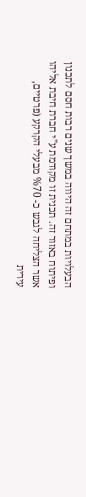הבעלויות במתחם זה היווה במשך שנים רבות חסם לתכנון ופיתוח באזור זה. תכנית זו מקודמת ע"י חברת חיבת אליהו אשר הצליחה לגבש כ- %70 מבעלי הקרקע (פרטיים, עירית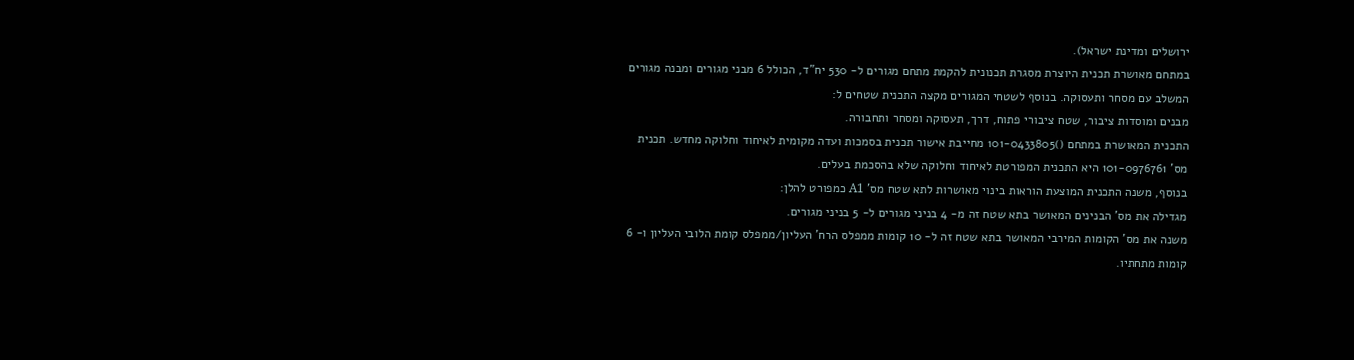ירושלים ומדינת ישראל).
במתחם מאושרת תכנית היוצרת מסגרת תכנונית להקמת מתחם מגורים ל- 530 יח"ד, הכולל 6 מבני מגורים ומבנה מגורים המשלב עם מסחר ותעסוקה. בנוסף לשטחי המגורים מקצה התכנית שטחים ל:
מבנים ומוסדות ציבור, שטח ציבורי פתוח, דרך, תעסוקה ומסחר ותחבורה.
התכנית המאושרת במתחם ()101-0433805 מחייבת אישור תכנית בסמכות ועדה מקומית לאיחוד וחלוקה מחדש. תכנית מס' 101-0976761 היא התכנית המפורטת לאיחוד וחלוקה שלא בהסכמת בעלים.
בנוסף, משנה התכנית המוצעת הוראות בינוי מאושרות לתא שטח מס' A1 כמפורט להלן:
מגדילה את מס' הבנינים המאושר בתא שטח זה מ- 4 בניני מגורים ל- 5 בניני מגורים.
משנה את מס' הקומות המירבי המאושר בתא שטח זה ל- 10 קומות ממפלס הרח' העליון/ממפלס קומת הלובי העליון ו- 6 קומות מתחתיו.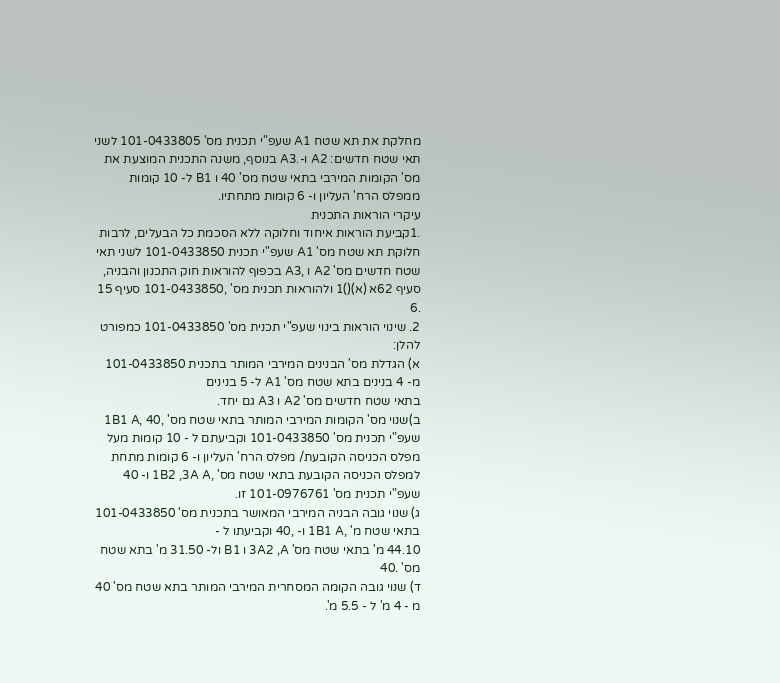מחלקת את תא שטח A1 שעפ"י תכנית מס' 101-0433805 לשני תאי שטח חדשים: A2 ו-.A3 בנוסף, משנה התכנית המוצעת את מס' הקומות המירבי בתאי שטח מס' 40 ו B1 ל- 10 קומות ממפלס הרח' העליון ו- 6 קומות מתחתיו.
עיקרי הוראות התכנית
.1קביעת הוראות איחוד וחלוקה ללא הסכמת כל הבעלים, לרבות חלוקת תא שטח מס' A1 שעפ"י תכנית 101-0433850 לשני תאי שטח חדשים מס' A2 ו ,A3 בכפוף להוראות חוק התכנון והבניה, סעיף 62א (א)()1 ולהוראות תכנית מס' ,101-0433850 סעיף 15 .6
2. שינוי הוראות בינוי שעפ"י תכנית מס' 101-0433850 כמפורט להלן:
א) הגדלת מס' הבנינים המירבי המותר בתכנית 101-0433850 מ- 4 בנינים בתא שטח מס' A1 ל- 5 בנינים
בתאי שטח חדשים מס' A2 ו A3 גם יחד.
ב)שנוי מס' הקומות המירבי המותר בתאי שטח מס' ,40 ,1B1 A שעפ"י תכנית מס' 101-0433850 וקביעתם ל - 10 קומות מעל מפלס הכניסה הקובעת/ מפלס הרח' העליון ו- 6 קומות מתחת למפלס הכניסה הקובעת בתאי שטח מס' ,1B2 ,3A A ו- 40 שעפ"י תכנית מס' 101-0976761 זו.
ג) שנוי גובה הבניה המירבי המאושר בתכנית מס' 101-0433850 בתאי שטח מ' ,1B1 A ו- ,40 וקביעתו ל -
44.10 מ' בתאי שטח מס' 3A2 ,A ו B1 ול- 31.50 מ' בתא שטח מס' .40
ד) שנוי גובה הקומה המסחרית המירבי המותר בתא שטח מס' 40 מ - 4 מ' ל - 5.5 מ'.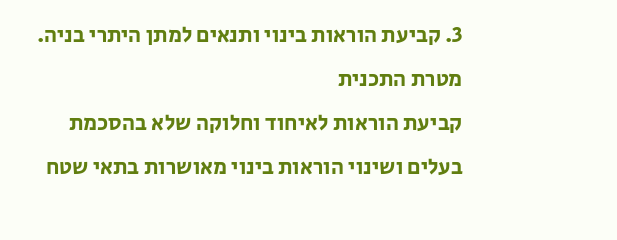3. קביעת הוראות בינוי ותנאים למתן היתרי בניה.
מטרת התכנית
קביעת הוראות לאיחוד וחלוקה שלא בהסכמת בעלים ושינוי הוראות בינוי מאושרות בתאי שטח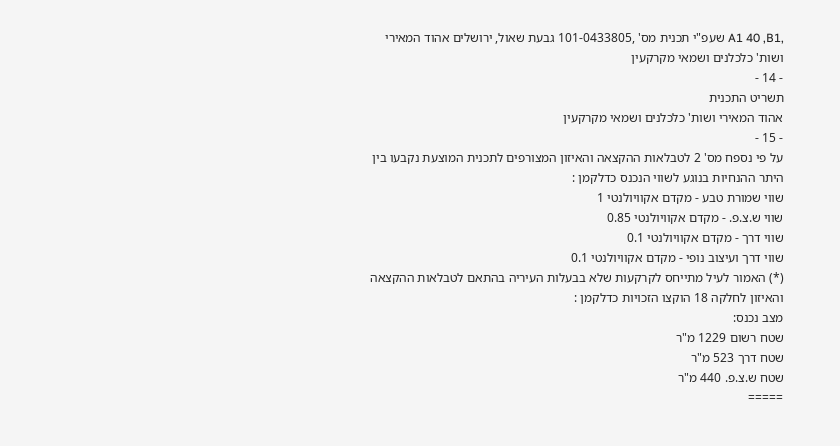,A1 40 ,B1 שעפ"י תכנית מס' ,101-0433805 גבעת שאול, ירושלים אהוד המאירי ושות' כלכלנים ושמאי מקרקעין
- 14 -
תשריט התכנית
אהוד המאירי ושות' כלכלנים ושמאי מקרקעין
- 15 -
על פי נספח מס' 2 לטבלאות ההקצאה והאיזון המצורפים לתכנית המוצעת נקבעו בין היתר ההנחיות בנוגע לשווי הנכנס כדלקמן :
שווי שמורת טבע - מקדם אקוויולנטי 1
שווי ש.צ.פ. - מקדם אקוויולנטי 0.85
שווי דרך - מקדם אקוויולנטי 0.1
שווי דרך ועיצוב נופי - מקדם אקוויולנטי 0.1
(*) האמור לעיל מתייחס לקרקעות שלא בבעלות העיריה בהתאם לטבלאות ההקצאה והאיזון לחלקה 18 הוקצו הזכויות כדלקמן :
מצב נכנס:
שטח רשום 1229 מ"ר
שטח דרך 523 מ"ר
שטח ש.צ.פ. 440 מ"ר
=====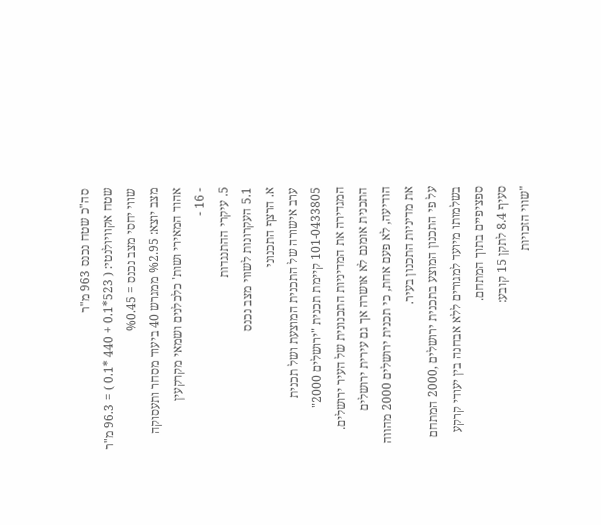סה"כ שטח נכנס 963 מ"ר
שטח אקוויולנטי: ( 523*0.1 + 440 *0.1 ) = 96.3 מ"ר
שווי יחסי מצב נכנס = %0.45
מצב יוצא: %2.95 ממגרש 40 ביעוד מסחר ותעסוקה
אהוד המאירי ושות' כלכלנים ושמאי מקרקעין
- 16 -
5. עיקרי ההתנגדות
5.1 העקרונות לשווי מצב נכנס
א. הרצף התכנוני
ערב אישורה של התכנית המוצעת ושל תכנית 101-0433805 קיימת תכנית "ירושלים 2000" המגדירה את המדיניות התכנונית של העיר ירושלים. התכנית אומנם לא אושרה אך גם עירית ירושלים
הודיעה, לא פעם אחת, כי תכנית ירושלים 2000 מהווה את מדיניות התכנון בעיר.
על פי התכנון המוצע בתכנית ירושלים ,2000 המתחם בשלמותו מיועד למגורים ללא אבחנה בין יעודי קרקע ספציפיים בתוך המתחם.
סעיף 8.4 לתקן 15 קובע:
"שווי הזכויות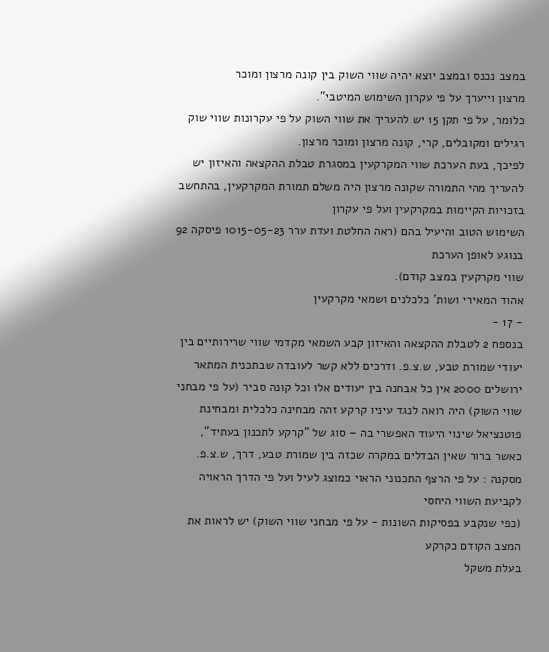במצב נכנס ובמצב יוצא יהיה שווי השוק בין קונה מרצון ומוכר
מרצון וייערך על פי עקרון השימוש המיטבי".
כלומר, על פי תקן 15 יש להעריך את שווי השוק על פי עקרונות שווי שוק רגילים ומקובלים, קרי, קונה מרצון ומוכר מרצון.
לפיכך, בעת הערכת שווי המקרקעין במסגרת טבלת ההקצאה והאיזון יש להעריך מהי התמורה שקונה מרצון היה משלם תמורת המקרקעין, בהתחשב בזכויות הקיימות במקרקעין ועל פי עקרון
השימוש הטוב והיעיל בהם (ראה החלטת ועדת ערר 1015-05-23 פיסקה 92 בנוגע לאופן הערכת
שווי מקרקעין במצב קודם).
אהוד המאירי ושות' כלכלנים ושמאי מקרקעין
- 17 -
בנספח 2 לטבלת ההקצאה והאיזון קבע השמאי מקדמי שווי שרירותיים בין יעודי שמורת טבע, ש.צ.פ. ודרכים ללא קשר לעובדה שבתכנית המתאר ירושלים 2000 אין כל אבחנה בין יעודים אלו וכל קונה סביר (על פי מבחני שווי השוק) היה רואה לנגד עיניו קרקע זהה מבחינה כלכלית ומבחינת פוטנציאל שינוי היעוד האפשרי בה – סוג של "קרקע לתכנון בעתיד", כאשר ברור שאין הבדלים במקרה שכזה בין שמורת טבע, דרך, ש.צ.פ.
מסקנה : על פי הרצף התכנוני הראוי כמוצג לעיל ועל פי הדרך הראויה לקביעת השווי היחסי
(כפי שנקבע בפסיקות השונות - על פי מבחני שווי השוק) יש לראות את המצב הקודם כקרקע
בעלת משקל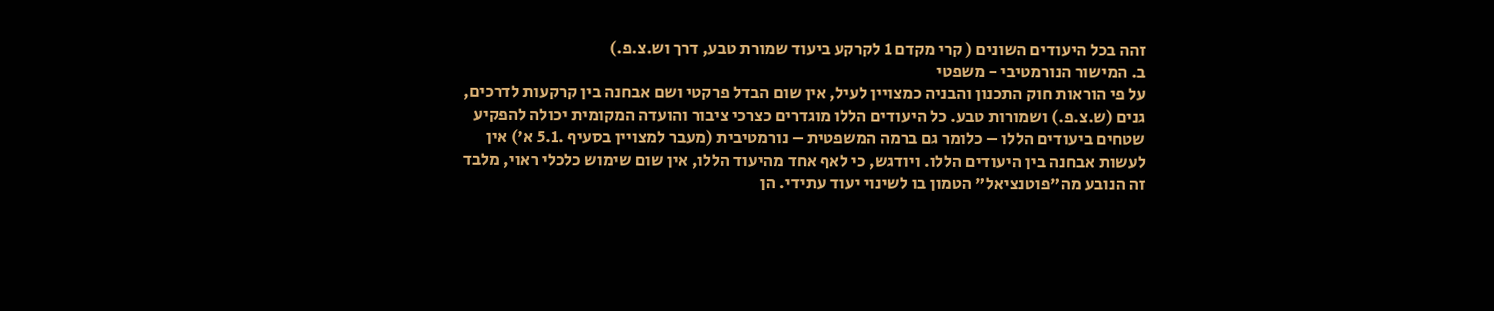זהה בכל היעודים השונים ( קרי מקדם 1 לקרקע ביעוד שמורת טבע, דרך וש.צ.פ.)
ב. המישור הנורמטיבי - משפטי
על פי הוראות חוק התכנון והבניה כמצויין לעיל, אין שום הבדל פרקטי ושם אבחנה בין קרקעות לדרכים, גנים (ש.צ.פ.) ושמורות טבע. כל היעודים הללו מוגדרים כצרכי ציבור והועדה המקומית יכולה להפקיע שטחים ביעודים הללו – כלומר גם ברמה המשפטית – נורמטיבית (מעבר למצויין בסעיף .5.1 א') אין לעשות אבחנה בין היעודים הללו. ויודגש, כי לאף אחד מהיעוד הללו, אין שום שימוש כלכלי ראוי, מלבד זה הנובע מה"פוטנציאל" הטמון בו לשינוי יעוד עתידי. הן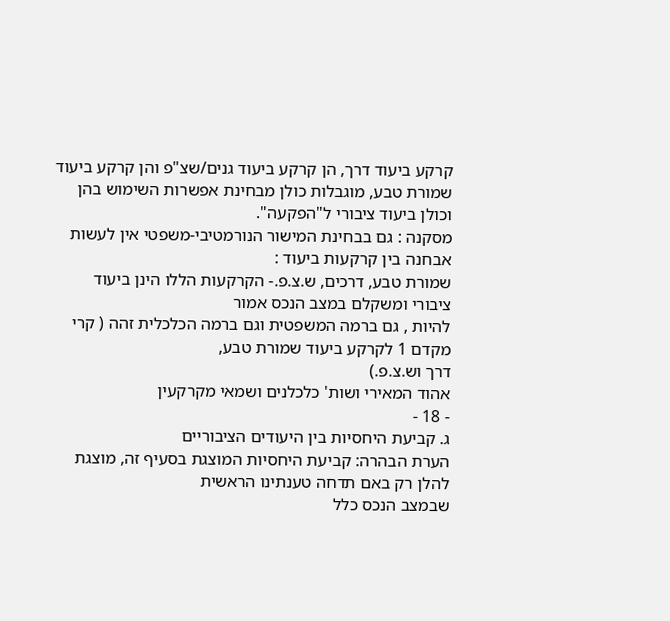קרקע ביעוד דרך, הן קרקע ביעוד גנים/שצ"פ והן קרקע ביעוד שמורת טבע, מוגבלות כולן מבחינת אפשרות השימוש בהן וכולן ביעוד ציבורי ל"הפקעה".
מסקנה : גם בבחינת המישור הנורמטיבי-משפטי אין לעשות אבחנה בין קרקעות ביעוד :
שמורת טבע, דרכים, ש.צ.פ.- הקרקעות הללו הינן ביעוד ציבורי ומשקלם במצב הנכס אמור
להיות , גם ברמה המשפטית וגם ברמה הכלכלית זהה ( קרי מקדם 1 לקרקע ביעוד שמורת טבע,
דרך וש.צ.פ.)
אהוד המאירי ושות' כלכלנים ושמאי מקרקעין
- 18 -
ג. קביעת היחסיות בין היעודים הציבוריים
הערת הבהרה: קביעת היחסיות המוצגת בסעיף זה, מוצגת להלן רק באם תדחה טענתינו הראשית
שבמצב הנכס כלל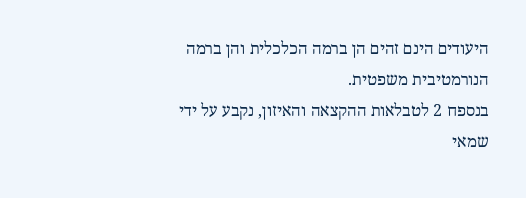היעודים הינם זהים הן ברמה הכלכלית והן ברמה הנורמטיבית משפטית.
בנספח 2 לטבלאות ההקצאה והאיזון, נקבע על ידי שמאי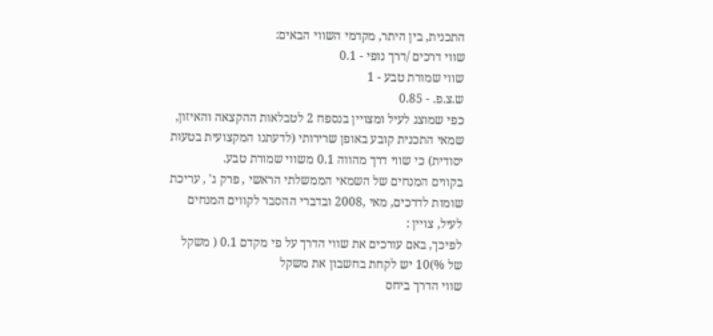התכנית, בין היתר, מקדמי השווי הבאים:
שווי דרכים /דרך נופי - 0.1
שווי שמורת טבע - 1
ש.צ.פ. - 0.85
כפי שמוצג לעיל ומצויין בנספח 2 לטבלאות ההקצאה והאיזון, שמאי התכנית קובע באופן שרירותי (לדעתנו המקצועית בטעות יסודית) כי שווי דרך מהווה 0.1 משווי שמורת טבע.
בקווים המנחים של השמאי הממשלתי הראשי , פרק ג' , עריכת שומות לדרכים, מאי ,2008 ובדברי ההסבר לקווים המנחים לעיל, צויין :
לפיכך, באם עורכים את שווי הדרך על פי מקדם 0.1 ( משקל של %)10 יש לקחת בחשבון את משקל
שווי הדרך ביחס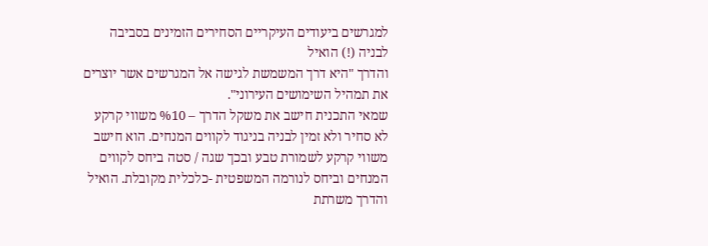למגרשים ביעודים העיקריים הסחירים הזמינים בסביבה לבניה (!) הואיל
והדרך "היא דרך המשמשת לגישה אל המגרשים אשר יוצרים את תמהיל השימושים העירוני".
שמאי התכנית חישב את משקל הדרך – %10 משווי קרקע לא סחיר ולא זמין לבניה בניגוד לקווים המנחים. הוא חישב משווי קרקע לשמורת טבע ובכך שגה / סטה ביחס לקווים המנחים וביחס לנורמה המשפטית -כלכלית מקובלת. הואיל והדרך משרתת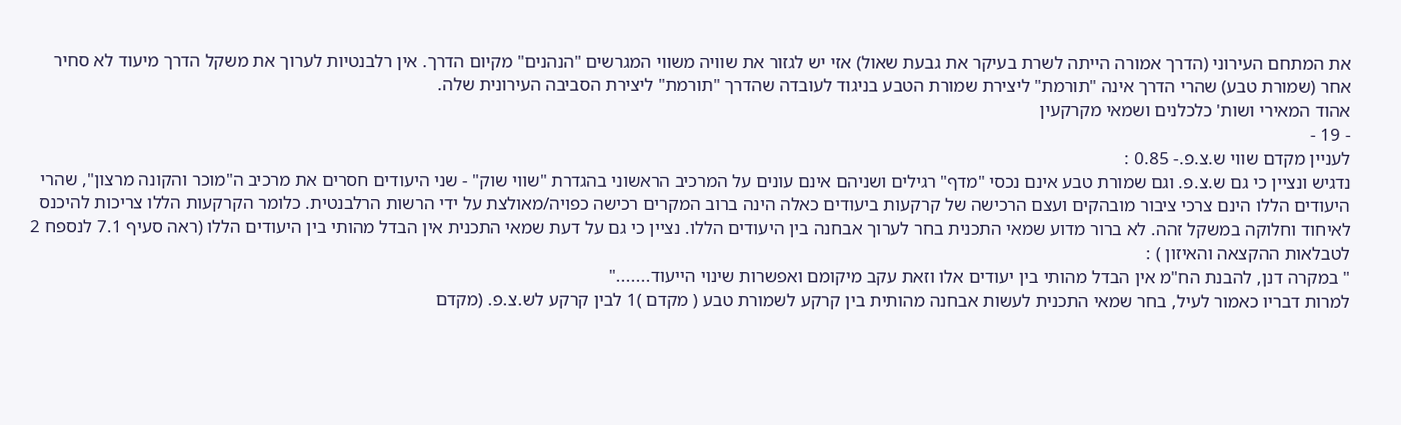את המתחם העירוני (הדרך אמורה הייתה לשרת בעיקר את גבעת שאול) אזי יש לגזור את שוויה משווי המגרשים "הנהנים" מקיום הדרך. אין רלבנטיות לערוך את משקל הדרך מיעוד לא סחיר אחר (שמורת טבע) שהרי הדרך אינה "תורמת" ליצירת שמורת הטבע בניגוד לעובדה שהדרך "תורמת" ליצירת הסביבה העירונית שלה.
אהוד המאירי ושות' כלכלנים ושמאי מקרקעין
- 19 -
לעניין מקדם שווי ש.צ.פ.- 0.85 :
נדגיש ונציין כי גם ש.צ.פ. וגם שמורת טבע אינם נכסי "מדף" רגילים ושניהם אינם עונים על המרכיב הראשוני בהגדרת "שווי שוק" - שני היעודים חסרים את מרכיב ה"מוכר והקונה מרצון", שהרי היעודים הללו הינם צרכי ציבור מובהקים ועצם הרכישה של קרקעות ביעודים כאלה הינה ברוב המקרים רכישה כפויה/מאולצת על ידי הרשות הרלבנטית. כלומר הקרקעות הללו צריכות להיכנס לאיחוד וחלוקה במשקל זהה. לא ברור מדוע שמאי התכנית בחר לערוך אבחנה בין היעודים הללו. נציין כי גם על דעת שמאי התכנית אין הבדל מהותי בין היעודים הללו (ראה סעיף 7.1 לנספח 2 לטבלאות ההקצאה והאיזון ) :
" במקרה דנן, להבנת הח"מ אין הבדל מהותי בין יעודים אלו וזאת עקב מיקומם ואפשרות שינוי הייעוד......."
למרות דבריו כאמור לעיל, בחר שמאי התכנית לעשות אבחנה מהותית בין קרקע לשמורת טבע ( מקדם )1 לבין קרקע לש.צ.פ. (מקדם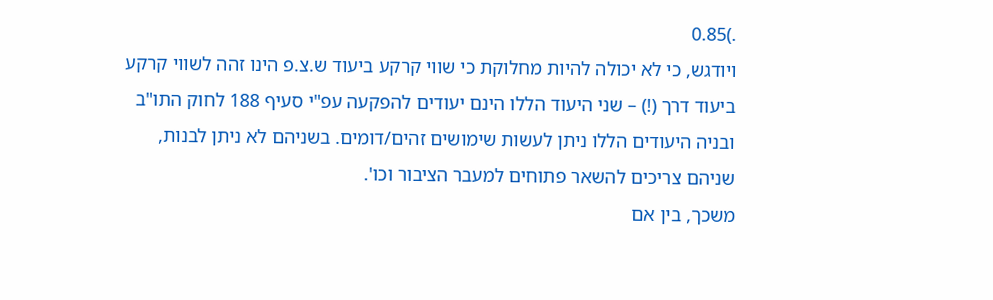.)0.85
ויודגש, כי לא יכולה להיות מחלוקת כי שווי קרקע ביעוד ש.צ.פ הינו זהה לשווי קרקע
ביעוד דרך (!) – שני היעוד הללו הינם יעודים להפקעה עפ"י סעיף 188 לחוק התו"ב
ובניה היעודים הללו ניתן לעשות שימושים זהים/דומים. בשניהם לא ניתן לבנות,
שניהם צריכים להשאר פתוחים למעבר הציבור וכו'.
משכך, בין אם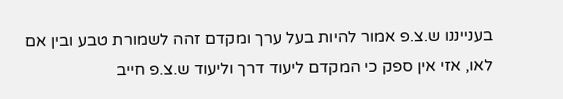בענייננו ש.צ.פ אמור להיות בעל ערך ומקדם זהה לשמורת טבע ובין אם
לאו, אזי אין ספק כי המקדם ליעוד דרך וליעוד ש.צ.פ חייב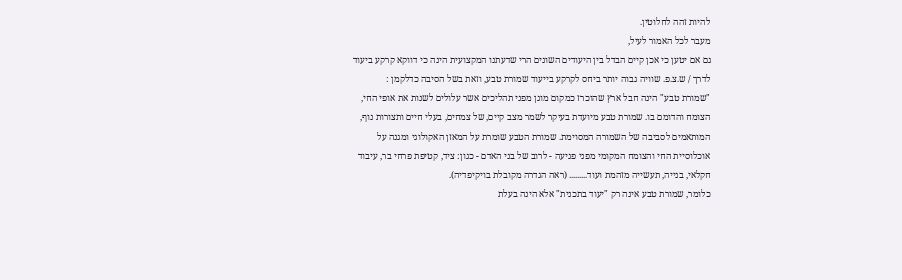להיות זהה לחלוטין.
מעבר לכל האמור לעיל,
גם אם יטען כי אכן קיים הבדל בין היעודים השונים הרי שדעתנו המקצועית הינה כי דווקא קרקע ביעוד לדרך / ש.צ.פ. שוויה גבוה יותר ביחס לקרקע בייעוד שמורת טבע, וזאת בשל הסיבה כדלקמן :
"שמורת טבע" הינה חבל ארץ שהוכרז כמקום מוגן מפני תהליכים אשר עלולים לשנות את אופי החי, הצומח והדומם בו. שמורת טבע מיועדת בעיקר לשמר מצב קיים, של צמחים, בעלי חיים ותצורות נוף, המותאמים לסביבה של השמורה המסוימת. שמורת הטבע שומרת על המאזן האקולוגי ומגנה על אוכלוסיית החי והצומח המקומי מפני פגיעה - לרוב של בני האדם - כגון: ציד, קטיפת פרחי בר, עיבוד חקלאי, בנייה, תעשייה מזהמת ועוד......... (ראה הגדרה מקובלת בויקיפדיה).
כלומר, שמורת טבע אינה רק "יעוד בתכנית" אלא הינה בעלת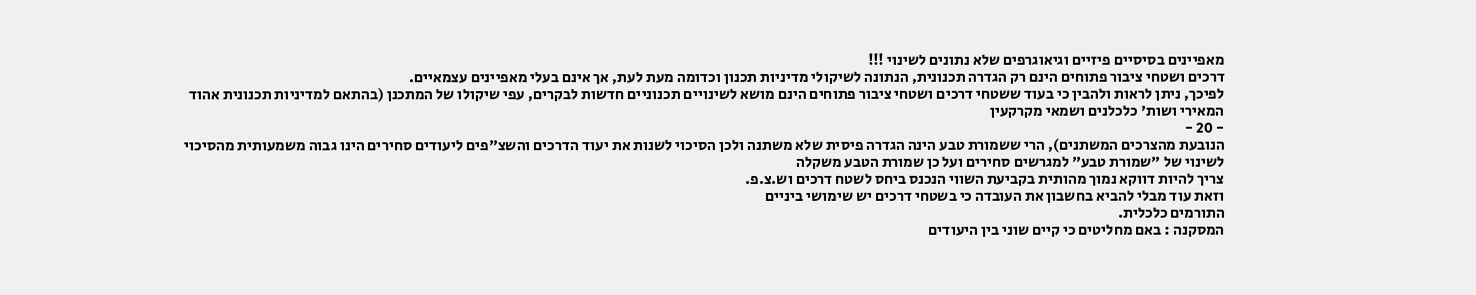מאפיינים בסיסיים פיזיים וגיאוגרפים שלא נתונים לשינוי !!!
דרכים ושטחי ציבור פתוחים הינם רק הגדרה תכנונית, הנתונה לשיקולי מדיניות תכנון וכדומה מעת לעת, אך אינם בעלי מאפיינים עצמאיים.
לפיכך, ניתן לראות ולהבין כי בעוד ששטחי דרכים ושטחי ציבור פתוחים הינם מושא לשינויים תכנוניים חדשות לבקרים, עפי שיקולו של המתכנן (בהתאם למדיניות תכנונית אהוד המאירי ושות' כלכלנים ושמאי מקרקעין
- 20 -
הנובעת מהצרכים המשתנים), הרי ששמורת טבע הינה הגדרה פיסית שלא משתנה ולכן הסיכוי לשנות את יעוד הדרכים והשצ"פים ליעודים סחירים הינו גבוה משמעותית מהסיכוי לשינוי של "שמורת טבע" למגרשים סחירים ועל כן שמורת הטבע משקלה
צריך להיות דווקא נמוך מהותית בקביעת השווי הנכנס ביחס לשטח דרכים וש.צ.פ.
וזאת עוד מבלי להביא בחשבון את העובדה כי בשטחי דרכים יש שימושי ביניים
התורמים כלכלית.
המסקנה : באם מחליטים כי קיים שוני בין היעודים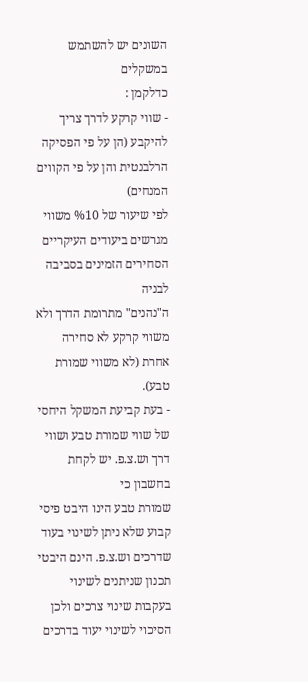השונים יש להשתמש במשקלים
כדלקמן :
- שווי קרקע לדרך צריך להיקבע (הן על פי הפסיקה הרלבנטית והן על פי הקווים המנחים)
לפי שיעור של %10 משווי מגרשים ביעודים העיקריים הסחירים הזמינים בסביבה לבניה
ה"נהנים" מתרומת הדרך ולא משווי קרקע לא סחירה אחרת (לא משווי שמורת טבע).
- בעת קביעת המשקל היחסי של שווי שמורת טבע ושווי דרך וש.צ.פ. יש לקחת בחשבון כי
שמורת טבע הינו היבט פיסי קבוע שלא ניתן לשינוי בעוד שדרכים וש.צ.פ. הינם היבטי
תכנון שניתנים לשינוי בעקבות שינוי צרכים ולכן הסיכוי לשינוי יעוד בדרכים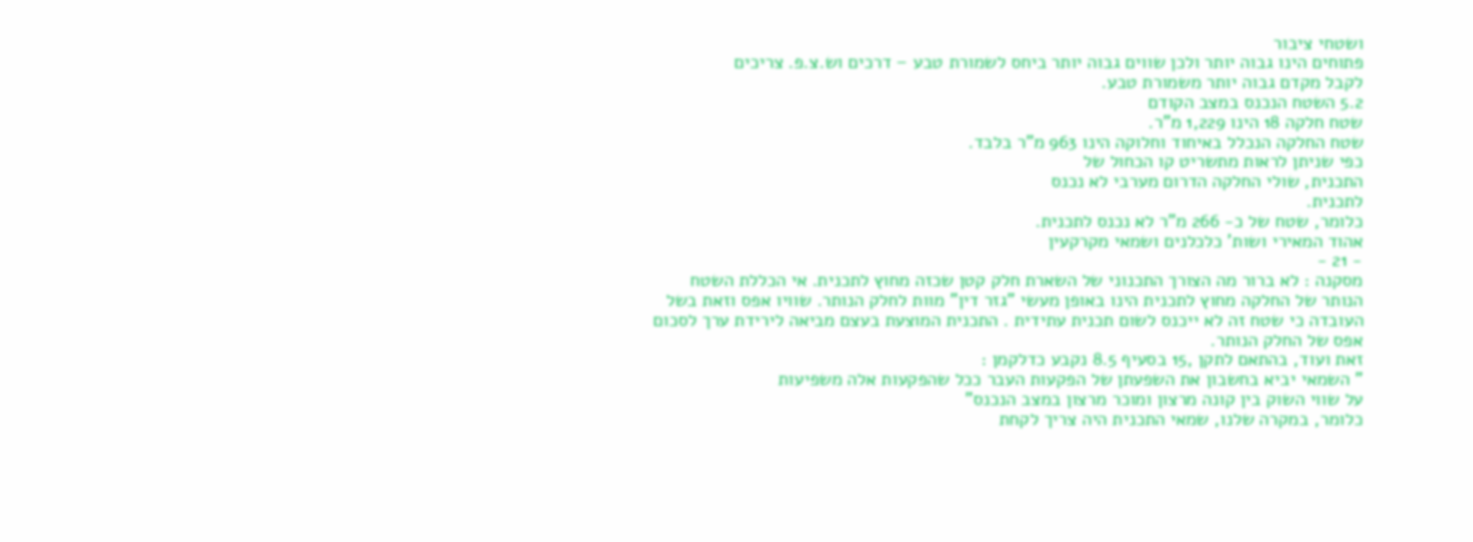ושטחי ציבור
פתוחים הינו גבוה יותר ולכן שווים גבוה יותר ביחס לשמורת טבע – דרכים וש.צ.פ. צריכים
לקבל מקדם גבוה יותר משמורת טבע.
5.2 השטח הנכנס במצב הקודם
שטח חלקה 18 הינו 1,229 מ"ר.
שטח החלקה הנכלל באיחוד וחלוקה הינו 963 מ"ר בלבד.
כפי שניתן לראות מתשריט קו הכחול של
התכנית, שולי החלקה הדרום מערבי לא נכנס
לתכנית.
כלומר, שטח של כ- 266 מ"ר לא נכנס לתכנית.
אהוד המאירי ושות' כלכלנים ושמאי מקרקעין
- 21 -
מסקנה : לא ברור מה הצורך התכנוני של השארת חלק קטן שכזה מחוץ לתכנית. אי הכללת השטח
הנותר של החלקה מחוץ לתכנית הינו באופן מעשי "גזר דין" מוות לחלק הנותר. שוויו אפס וזאת בשל
העובדה כי שטח זה לא ייכנס לשום תכנית עתידית . התכנית המוצעת בעצם מביאה לירידת ערך לסכום
אפס של החלק הנותר.
זאת ועוד, בהתאם לתקן ,15 בסעיף 8.5 נקבע כדלקמן :
" השמאי יביא בחשבון את השפעתן של הפקעות העבר ככל שהפקעות אלה משפיעות
על שווי השוק בין קונה מרצון ומוכר מרצון במצב הנכנס"
כלומר, במקרה שלנו, שמאי התכנית היה צריך לקחת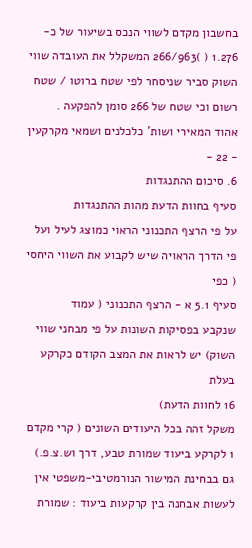בחשבון מקדם לשווי הנכס בשיעור של כ- 1.276 ( )266/963 המשקלל את העובדה שווי השוק סביר שניסחר לפי שטח ברוטו / שטח רשום וכי שטח של 266 סומן להפקעה .
אהוד המאירי ושות' כלכלנים ושמאי מקרקעין
- 22 -
6. סיכום ההתנגדות
סעיף בחוות הדעת מהות ההתנגדות
על פי הרצף התכנוני הראוי כמוצג לעיל ועל פי הדרך הראויה שיש לקבוע את השווי היחסי ( כפי
סעיף 5.1 א - הרצף התכנוני ( עמוד
שנקבע בפסיקות השונות על פי מבחני שווי השוק) יש לראות את המצב הקודם כקרקע בעלת
16 לחוות הדעת)
משקל זהה בכל היעודים השונים ( קרי מקדם 1 לקרקע ביעוד שמורת טבע, דרך וש.צ.פ.)
גם בבחינת המישור הנורמטיבי-משפטי אין לעשות אבחנה בין קרקעות ביעוד : שמורת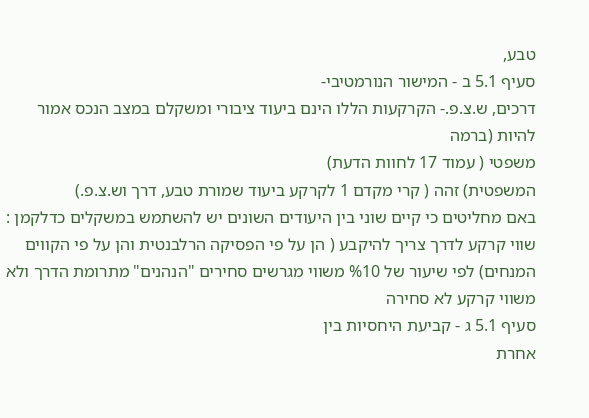טבע,
סעיף 5.1 ב - המישור הנורמטיבי-
דרכים, ש.צ.פ.- הקרקעות הללו הינם ביעוד ציבורי ומשקלם במצב הנכס אמור להיות (ברמה
משפטי ( עמוד 17 לחוות הדעת)
המשפטית) זהה ( קרי מקדם 1 לקרקע ביעוד שמורת טבע, דרך וש.צ.פ.)
באם מחליטים כי קיים שוני בין היעודים השונים יש להשתמש במשקלים כדלקמן :
שווי קרקע לדרך צריך להיקבע ( הן על פי הפסיקה הרלבנטית והן על פי הקווים המנחים) לפי שיעור של %10 משווי מגרשים סחירים "הנהנים" מתרומת הדרך ולא משווי קרקע לא סחירה
סעיף 5.1 ג - קביעת היחסיות בין
אחרת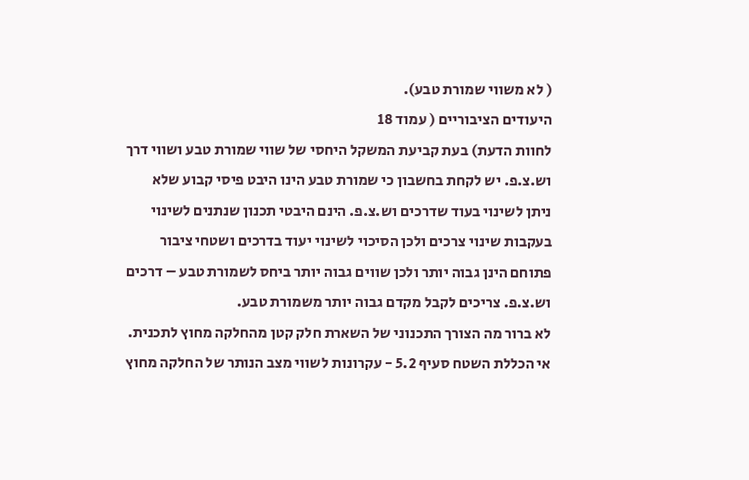( לא משווי שמורת טבע).
היעודים הציבוריים ( עמוד 18
לחוות הדעת) בעת קביעת המשקל היחסי של שווי שמורת טבע ושווי דרך וש.צ.פ. יש לקחת בחשבון כי שמורת טבע הינו היבט פיסי קבוע שלא ניתן לשינוי בעוד שדרכים וש.צ.פ. הינם היבטי תכנון שנתנים לשינוי בעקבות שינוי צרכים ולכן הסיכוי לשינוי יעוד בדרכים ושטחי ציבור פתוחם הינן גבוה יותר ולכן שווים גבוה יותר ביחס לשמורת טבע – דרכים וש.צ.פ. צריכים לקבל מקדם גבוה יותר משמורת טבע.
לא ברור מה הצורך התכנוני של השארת חלק קטן מהחלקה מחוץ לתכנית. אי הכללת השטח סעיף 5.2 - עקרונות לשווי מצב הנותר של החלקה מחוץ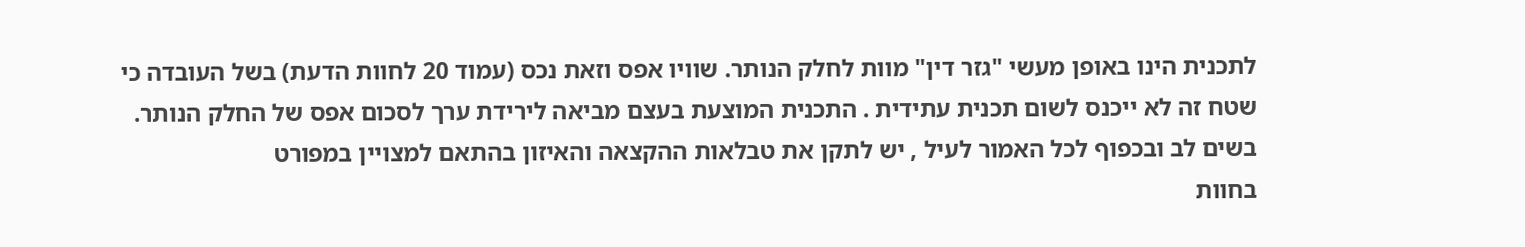לתכנית הינו באופן מעשי "גזר דין" מוות לחלק הנותר. שוויו אפס וזאת נכס (עמוד 20 לחוות הדעת) בשל העובדה כי שטח זה לא ייכנס לשום תכנית עתידית . התכנית המוצעת בעצם מביאה לירידת ערך לסכום אפס של החלק הנותר.
בשים לב ובכפוף לכל האמור לעיל , יש לתקן את טבלאות ההקצאה והאיזון בהתאם למצויין במפורט
בחוות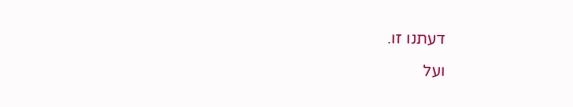דעתנו זו.
ועל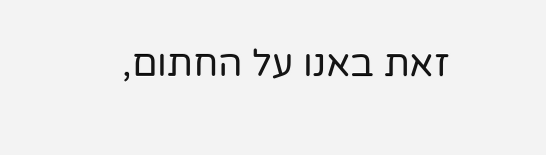זאת באנו על החתום,